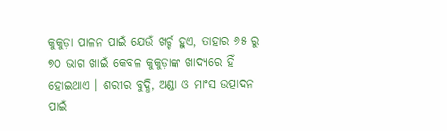କୁକୁଡ଼ା ପାଳନ ପାଇଁ ଯେଉଁ ଖର୍ଚ୍ଚ ହୁଏ, ତାହାର ୬୫ ରୁ ୭୦ ଭାଗ ଖାଇଁ କେବଳ କୁକୁଡ଼ାଙ୍କ ଖାଦ୍ୟରେ ହିଁ ହୋଇଥାଏ । ଶରୀର ବୁଦ୍ଧି, ଅଣ୍ଡା ଓ ମାଂସ ଉତ୍ପାଦନ ପାଇଁ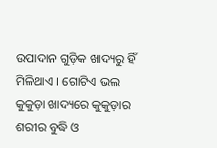ଉପାଦାନ ଗୁଡ଼ିକ ଖାଦ୍ୟରୁ ହିଁ ମିଳିଥାଏ । ଗୋଟିଏ ଭଲ କୁକୁଡ଼ା ଖାଦ୍ୟରେ କୁକୁଡ଼ାର ଶରୀର ବୁଦ୍ଧି ଓ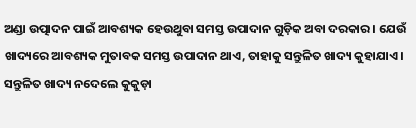ଅଣ୍ଡା ଉତ୍ପାଦନ ପାଇଁ ଆବଶ୍ୟକ ହେଉଥୁବା ସମସ୍ତ ଉପାଦାନ ଗୁଡ଼ିକ ଅବା ଦରକାର । ଯେଉଁ ଖାଦ୍ୟରେ ଆବଶ୍ୟକ ମୁତାବକ ସମସ୍ତ ଉପାଦାନ ଥାଏ, ତାହାକୁ ସନ୍ତୁଳିତ ଖାଦ୍ୟ କୁହାଯାଏ । ସନ୍ତୁଳିତ ଖାଦ୍ୟ ନଦେଲେ କୁକୁଡ଼ା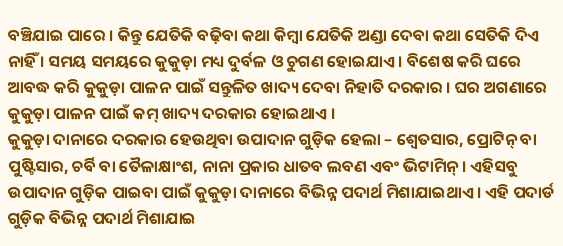ବଞ୍ଚିଯାଇ ପାରେ । କିନ୍ତୁ ଯେତିକି ବଢ଼ିବା କଥା କିମ୍ବା ଯେତିକି ଅଣ୍ଡା ଦେବା କଥା ସେତିକି ଦିଏ ନାହିଁ । ସମୟ ସମୟରେ କୁକୁଡ଼ା ମଧ୍ୟ ଦୁର୍ବଳ ଓ ଚୁଗଣ ହୋଇଯାଏ । ବିଶେଷ କରି ଘରେ ଆବଦ୍ଧ କରି କୁକୁଡ଼ା ପାଳନ ପାଇଁ ସନ୍ତୁଳିତ ଖାଦ୍ୟ ଦେବା ନିହାତି ଦରକାର । ଘର ଅଗଣାରେ କୁକୁଡ଼ା ପାଳନ ପାଇଁ କମ୍ ଖାଦ୍ୟ ଦରକାର ହୋଇଥାଏ ।
କୁକୁଡ଼ା ଦାନାରେ ଦରକାର ହେଉଥିବା ଉପାଦାନ ଗୁଡ଼ିକ ହେଲା – ଶ୍ଵେତସାର, ପ୍ରୋଟିନ୍ ବା ପୁଷ୍ଟିସାର, ଚର୍ବି ବା ତୈଳାକ୍ଷାଂଶ, ନାନା ପ୍ରକାର ଧାତବ ଲବଣ ଏବଂ ଭିଟାମିନ୍ । ଏହିସବୁ ଉପାଦାନ ଗୁଡ଼ିକ ପାଇବା ପାଇଁ କୁକୁଡ଼ା ଦାନାରେ ବିଭିନ୍ନ ପଦାର୍ଥ ମିଶାଯାଇଥାଏ । ଏହି ପଦାର୍ଡ ଗୁଡ଼ିକ ବିଭିନ୍ନ ପଦାର୍ଥ ମିଶାଯାଇ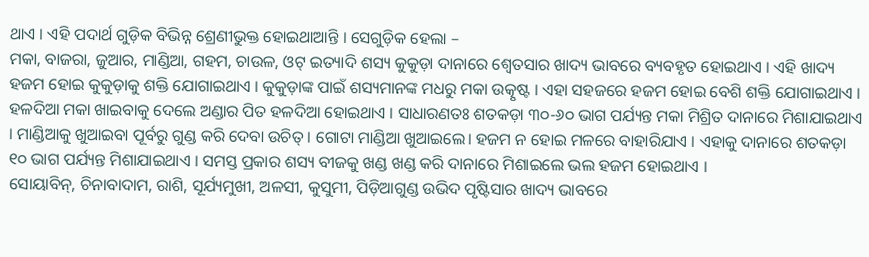ଥାଏ । ଏହି ପଦାର୍ଥ ଗୁଡ଼ିକ ବିଭିନ୍ନ ଶ୍ରେଣୀଭୁକ୍ତ ହୋଇଥାଆନ୍ତି । ସେଗୁଡ଼ିକ ହେଲା –
ମକା, ବାଜରା, ଜୁଆର, ମାଣ୍ଡିଆ, ଗହମ, ଚାଉଳ, ଓଟ୍ ଇତ୍ୟାଦି ଶସ୍ୟ କୁକୁଡ଼ା ଦାନାରେ ଶ୍ଵେତସାର ଖାଦ୍ୟ ଭାବରେ ବ୍ୟବହୃତ ହୋଇଥାଏ । ଏହି ଖାଦ୍ୟ ହଜମ ହୋଇ କୁକୁଡ଼ାକୁ ଶକ୍ତି ଯୋଗାଇଥାଏ । କୁକୁଡ଼ାଙ୍କ ପାଇଁ ଶସ୍ୟମାନଙ୍କ ମଧରୁ ମକା ଉତ୍କୃଷ୍ଟ । ଏହା ସହଜରେ ହଜମ ହୋଇ ବେଶି ଶକ୍ତି ଯୋଗାଇଥାଏ । ହଳଦିଆ ମକା ଖାଇବାକୁ ଦେଲେ ଅଣ୍ଡାର ପିତ ହଳଦିଆ ହୋଇଥାଏ । ସାଧାରଣତଃ ଶତକଡ଼ା ୩୦-୬୦ ଭାଗ ପର୍ଯ୍ୟନ୍ତ ମକା ମିଶ୍ରିତ ଦାନାରେ ମିଶାଯାଇଥାଏ । ମାଣ୍ଡିଆକୁ ଖୁଆଇବା ପୂର୍ବରୁ ଗୁଣ୍ଡ କରି ଦେବା ଉଚିତ୍ । ଗୋଟା ମାଣ୍ଡିଆ ଖୁଆଇଲେ। ହଜମ ନ ହୋଇ ମଳରେ ବାହାରିଯାଏ । ଏହାକୁ ଦାନାରେ ଶତକଡ଼ା ୧୦ ଭାଗ ପର୍ଯ୍ୟନ୍ତ ମିଶାଯାଇଥାଏ । ସମସ୍ତ ପ୍ରକାର ଶସ୍ୟ ବୀଜକୁ ଖଣ୍ଡ ଖଣ୍ଡ କରି ଦାନାରେ ମିଶାଇଲେ ଭଲ ହଜମ ହୋଇଥାଏ ।
ସୋୟାବିନ୍, ଚିନାବାଦାମ, ରାଶି, ସୂର୍ଯ୍ୟମୁଖୀ, ଅଳସୀ, କୁସୁମୀ, ପିଡ଼ିଆଗୁଣ୍ଡ ଉଭିଦ ପୃଷ୍ଟିସାର ଖାଦ୍ୟ ଭାବରେ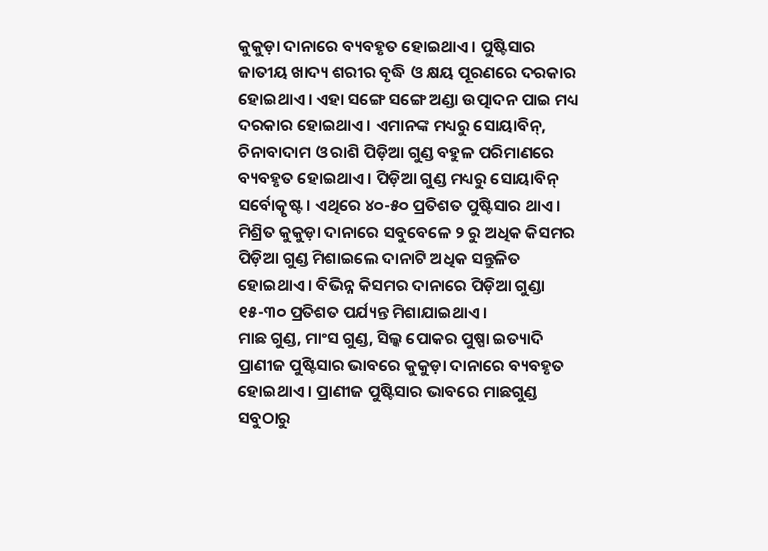କୁକୁଡ଼ା ଦାନାରେ ବ୍ୟବହୃତ ହୋଇଥାଏ । ପୁଷ୍ଟିସାର ଜାତୀୟ ଖାଦ୍ୟ ଶରୀର ବୃଦ୍ଧି ଓ କ୍ଷୟ ପୂରଣରେ ଦରକାର ହୋଇଥାଏ । ଏହା ସଙ୍ଗେ ସଙ୍ଗେ ଅଣ୍ଡା ଉତ୍ପାଦନ ପାଇ ମଧ୍ୟ ଦରକାର ହୋଇଥାଏ । ଏମାନଙ୍କ ମଧ୍ୟରୁ ସୋୟାବିନ୍, ଚିନାବାଦାମ ଓ ରାଶି ପିଡ଼ିଆ ଗୁଣ୍ଡ ବହୁଳ ପରିମାଣରେ ବ୍ୟବହୃତ ହୋଇଥାଏ । ପିଡ଼ିଆ ଗୁଣ୍ଡ ମଧ୍ୟରୁ ସୋୟାବିନ୍ ସର୍ବୋତ୍କୃଷ୍ଟ । ଏଥିରେ ୪୦-୫୦ ପ୍ରତିଶତ ପୁଷ୍ଟିସାର ଥାଏ । ମିଶ୍ରିତ କୁକୁଡ଼ା ଦାନାରେ ସବୁବେଳେ ୨ ରୁ ଅଧିକ କିସମର ପିଡ଼ିଆ ଗୁଣ୍ଡ ମିଶାଇଲେ ଦାନାଟି ଅଧିକ ସନ୍ତୁଳିତ ହୋଇଥାଏ । ବିଭିନ୍ନ କିସମର ଦାନାରେ ପିଡ଼ିଆ ଗୁଣ୍ଡା ୧୫-୩୦ ପ୍ରତିଶତ ପର୍ଯ୍ୟନ୍ତ ମିଶାଯାଇଥାଏ ।
ମାଛ ଗୁଣ୍ଡ, ମାଂସ ଗୁଣ୍ଡ, ସିଲ୍କ ପୋକର ପୁଷ୍ପା ଇତ୍ୟାଦି ପ୍ରାଣୀଜ ପୁଷ୍ଟିସାର ଭାବରେ କୁକୁଡ଼ା ଦାନାରେ ବ୍ୟବହୃତ ହୋଇଥାଏ । ପ୍ରାଣୀଜ ପୁଷ୍ଟିସାର ଭାବରେ ମାଛଗୁଣ୍ଡ ସବୁଠାରୁ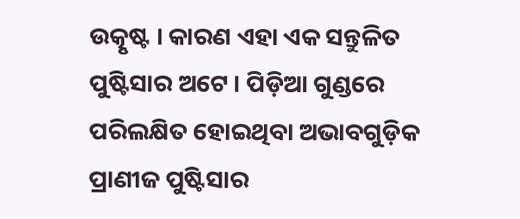ଉତ୍କୃଷ୍ଟ । କାରଣ ଏହା ଏକ ସନ୍ତୁଳିତ ପୁଷ୍ଟିସାର ଅଟେ । ପିଡ଼ିଆ ଗୁଣ୍ଡରେ ପରିଲକ୍ଷିତ ହୋଇଥିବା ଅଭାବଗୁଡ଼ିକ ପ୍ରାଣୀଜ ପୁଷ୍ଟିସାର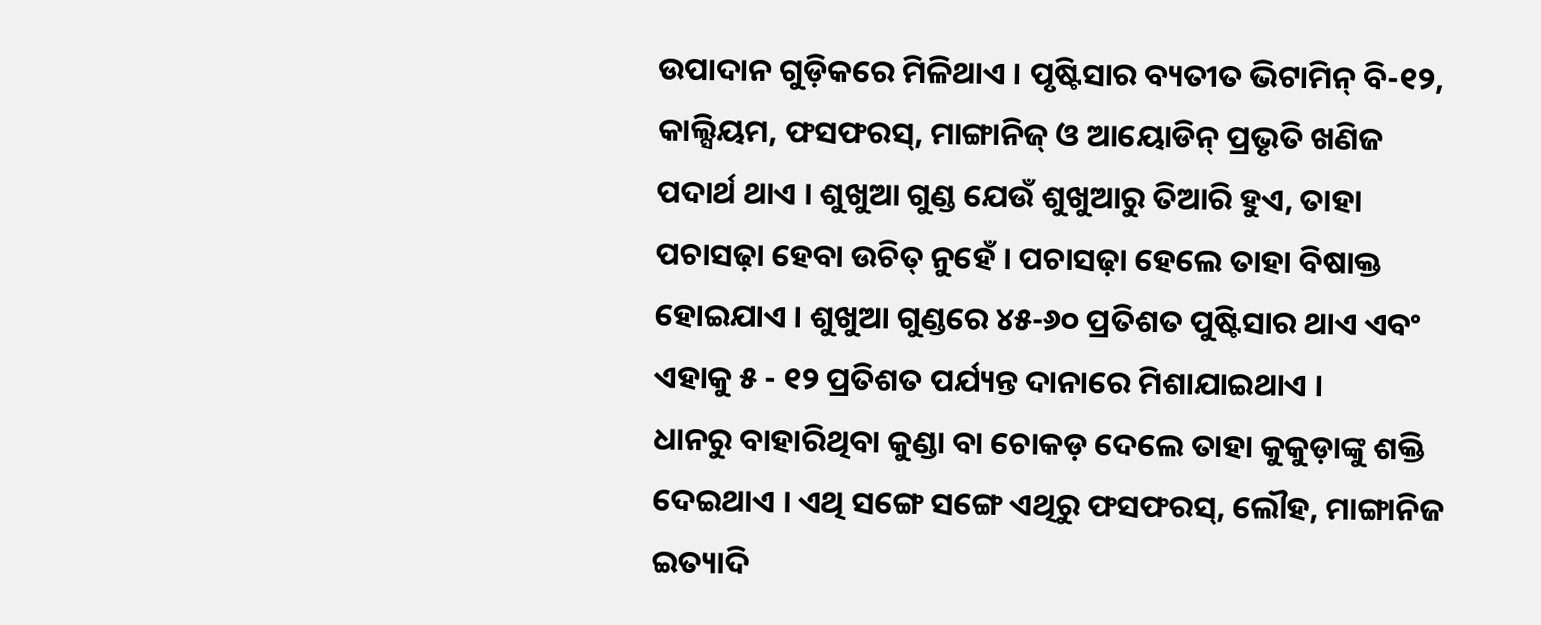ଉପାଦାନ ଗୁଡ଼ିକରେ ମିଳିଥାଏ । ପୃଷ୍ଟିସାର ବ୍ୟତୀତ ଭିଟାମିନ୍ ବି-୧୨, କାଲ୍ସିୟମ, ଫସଫରସ୍, ମାଙ୍ଗାନିଜ୍ ଓ ଆୟୋଡିନ୍ ପ୍ରଭୃତି ଖଣିଜ ପଦାର୍ଥ ଥାଏ । ଶୁଖୁଆ ଗୁଣ୍ଡ ଯେଉଁ ଶୁଖୁଆରୁ ତିଆରି ହୁଏ, ତାହା ପଚାସଢ଼ା ହେବା ଉଚିତ୍ ନୁହେଁ । ପଚାସଢ଼ା ହେଲେ ତାହା ବିଷାକ୍ତ ହୋଇଯାଏ । ଶୁଖୁଆ ଗୁଣ୍ଡରେ ୪୫-୬୦ ପ୍ରତିଶତ ପୁଷ୍ଟିସାର ଥାଏ ଏବଂ ଏହାକୁ ୫ - ୧୨ ପ୍ରତିଶତ ପର୍ଯ୍ୟନ୍ତ ଦାନାରେ ମିଶାଯାଇଥାଏ ।
ଧାନରୁ ବାହାରିଥିବା କୁଣ୍ଡା ବା ଚୋକଡ଼ ଦେଲେ ତାହା କୁକୁଡ଼ାଙ୍କୁ ଶକ୍ତି ଦେଇଥାଏ । ଏଥି ସଙ୍ଗେ ସଙ୍ଗେ ଏଥିରୁ ଫସଫରସ୍, ଲୌହ, ମାଙ୍ଗାନିଜ ଇତ୍ୟାଦି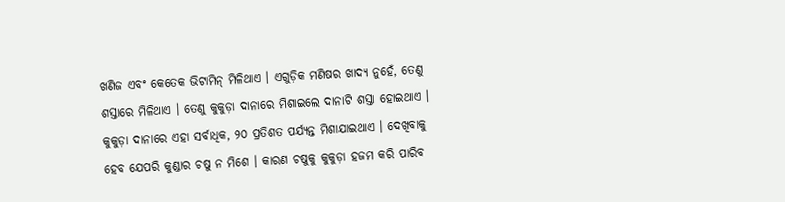ଖଣିଜ ଏବଂ କେତେକ ଭିଟାମିନ୍ ମିଳିଥାଏ । ଏଗୁଡ଼ିକ ମଣିଷର ଖାଦ୍ୟ ନୁହେଁ, ତେଣୁ ଶସ୍ତାରେ ମିଳିଥାଏ । ତେଣୁ କୁକୁଡ଼ା ଦାନାରେ ମିଶାଇଲେ ଦାନାଟି ଶସ୍ତା ହୋଇଥାଏ । କୁକୁଡ଼ା ଦାନାରେ ଏହା ସର୍ବାଧିକ, ୨୦ ପ୍ରତିଶତ ପର୍ଯ୍ୟନ୍ତ ମିଶାଯାଇଥାଏ । ଦେଖିବାକୁ ହେବ ଯେପରି କୁଣ୍ଡାର ଚଷୁ ନ ମିଶେ । କାରଣ ଚଷୁକୁ କୁକୁଡ଼ା ହଜମ କରି ପାରିବ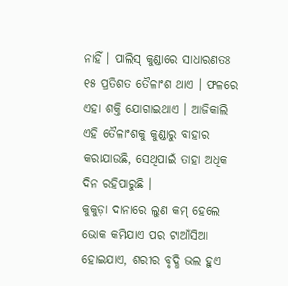ନାହିଁ । ପାଲିସ୍ କୁଣ୍ଡାରେ ସାଧାରଣତଃ ୧୫ ପ୍ରତିଶତ ତୈଳାଂଶ ଥାଏ । ଫଳରେ ଏହା ଶକ୍ତି ଯୋଗାଇଥାଏ । ଆଜିକାଲି ଏହି ତୈଳାଂଶକୁ କୁଣ୍ଡାରୁ ବାହାର କରାଯାଉଛି, ସେଥିପାଇଁ ତାହା ଅଧିକ ଦିନ ରହିପାରୁଛି ।
କୁକୁଡ଼ା ଦାନାରେ ଲୁଣ କମ୍ ହେଲେ ଭୋକ କମିଯାଏ ପର ଟାଆଁସିଆ ହୋଇଯାଏ, ଶରୀର ବୃଦ୍ଧି ଭଲ ହୁଏ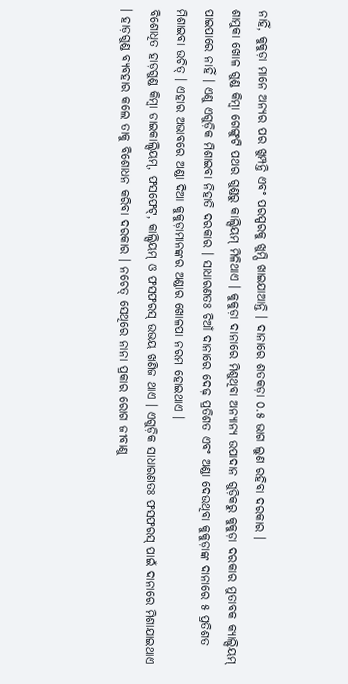ନାହିଁ, କୁକୁଡ଼ା ମାନେ ଅନ୍ୟର ପର ଖୁମ୍ପନ୍ତି ଏବଂ ପରସ୍ପରକୁ ଖୁମ୍ପି ଖାଇଯାଆନ୍ତି । ଦାନାରେ ଶତକଡ଼ା ୦.୫ ଭାଗ ଲୁଣ ରହିବା ଦରକାର ।
ଶାମୁକା ଖୋଳ ଗୁଣ୍ଡ କିମ୍ବା ଗେଙ୍ଗୁଟି ପଥର ଗୁଣ୍ଡରୁ କାଲ୍ସିୟମ୍ ମିଳିଥାଏ । କୁକୁଡ଼ା ଦାନାରେ ମିଶୁଥିବା ଅନ୍ୟାନ୍ୟ ଉପାଦାନ ଗୁଡ଼ିକରୁ କୁକୁଡ଼ା ଦରକାର ମୁତାବକ କ୍ୟାଲ୍ସିୟମ୍ ପାଇପାରେ ନାହିଁ । ଏଣୁ ଏଗୁଡ଼ିକ ମିଶାଇବା ନିହାତି ଦରକାର । ସାଧାରଣତଃ ଚିଆଁ ଦାନାରେ ଦେଢ଼ ପ୍ରତିଶତ ଏବଂ ଅଣ୍ଡା ଦେଉଥିବା କୁକୁଡ଼ାଙ୍କ ଦାନାରେ ୫ ପ୍ରତିଶତ ମିଶାଇବା ଉଚିତ୍ । ଏହାର ଅଭାବରେ ଅଣ୍ଡା ଦିଆ କୁକୁଡ଼ାମାନଙ୍କର ଅଣ୍ଡାର ଖୋଳପା ନରମ ହୋଇଥାଏ ।
ବିଶୋଧିତ ହାଡ଼ଗୁଣ୍ଡ କିମ୍ବା ଡାଇକାଲ୍ସିୟମ୍, ଫସଫେଟ୍, କାଲ୍ସିୟମ୍ ଓ ଫସଫରସ୍ ଉଭୟ ଖଣିଜ ଥାଏ । ଏଗୁଡ଼ିକ ସାଧାରଣତଃ ଫସଫରସ୍ ପାଇଁ ଦାନାରେ ମିଶାଯାଇଥାଏ । ହାଡ଼ଗୁଣ୍ଡ ବ୍ୟବହାର କଲେ ତାକୁ ବିଶୋଧନ କରିବା ଦରକାର । ନଚେତ୍ ସେଥିରେ ନାନା ପ୍ରକାର ରୋଗ ଜୀବାଣୁ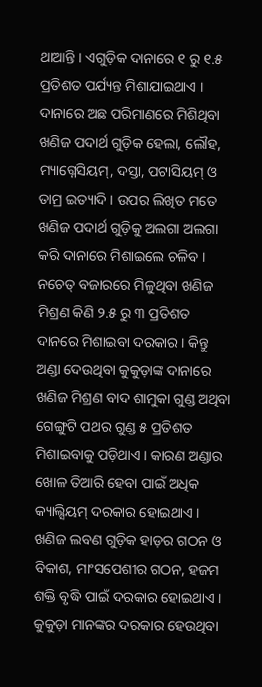ଥାଆନ୍ତି । ଏଗୁଡ଼ିକ ଦାନାରେ ୧ ରୁ ୧.୫ ପ୍ରତିଶତ ପର୍ଯ୍ୟନ୍ତ ମିଶାଯାଇଥାଏ । ଦାନାରେ ଅଛ ପରିମାଣରେ ମିଶିଥିବା ଖଣିଜ ପଦାର୍ଥ ଗୁଡ଼ିକ ହେଲା, ଲୌହ, ମ୍ୟାଗ୍ନେସିୟମ୍, ଦସ୍ତା, ପଟାସିୟମ୍ ଓ ତାମ୍ର ଇତ୍ୟାଦି । ଉପର ଲିଖିତ ମତେ ଖଣିଜ ପଦାର୍ଥ ଗୁଡ଼ିକୁ ଅଲଗା ଅଲଗା କରି ଦାନାରେ ମିଶାଇଲେ ଚଳିବ । ନଚେତ୍ ବଜାରରେ ମିଳୁଥିବା ଖଣିଜ ମିଶ୍ରଣ କିଣି ୨.୫ ରୁ ୩ ପ୍ରତିଶତ ଦାନରେ ମିଶାଇବା ଦରକାର । କିନ୍ତୁ ଅଣ୍ଡା ଦେଉଥିବା କୁକୁଡ଼ାଙ୍କ ଦାନାରେ ଖଣିଜ ମିଶ୍ରଣ ବାଦ ଶାମୁକା ଗୁଣ୍ଡ ଅଥିବା ଗେଙ୍ଗୁଟି ପଥର ଗୁଣ୍ଡ ୫ ପ୍ରତିଶତ ମିଶାଇବାକୁ ପଡ଼ିଥାଏ । କାରଣ ଅଣ୍ଡାର ଖୋଳ ତିଆରି ହେବା ପାଇଁ ଅଧିକ କ୍ୟାଲ୍ସିୟମ୍ ଦରକାର ହୋଇଥାଏ । ଖଣିଜ ଲବଣ ଗୁଡ଼ିକ ହାଡ଼ର ଗଠନ ଓ ବିକାଶ, ମାଂସପେଶୀର ଗଠନ, ହଜମ ଶକ୍ତି ବୃଦ୍ଧି ପାଇଁ ଦରକାର ହୋଇଥାଏ ।
କୁକୁଡ଼ା ମାନଙ୍କର ଦରକାର ହେଉଥିବା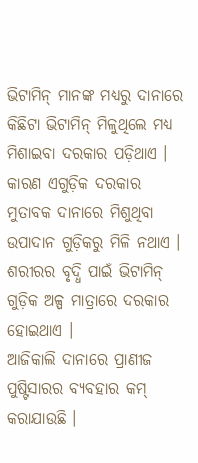ଭିଟାମିନ୍ ମାନଙ୍କ ମଧ୍ୟରୁ ଦାନାରେ କିଛିଟା ଭିଟାମିନ୍ ମିଳୁଥିଲେ ମଧ୍ୟ ମିଶାଇବା ଦରକାର ପଡ଼ିଥାଏ । କାରଣ ଏଗୁଡ଼ିକ ଦରକାର ମୁତାବକ ଦାନାରେ ମିଶୁଥିବା ଉପାଦାନ ଗୁଡ଼ିକରୁ ମିଳି ନଥାଏ । ଶରୀରର ବୃଦ୍ଧି ପାଇଁ ଭିଟାମିନ୍ ଗୁଡ଼ିକ ଅଳ୍ପ ମାତ୍ରାରେ ଦରକାର ହୋଇଥାଏ ।
ଆଜିକାଲି ଦାନାରେ ପ୍ରାଣୀଜ ପୁଷ୍ଟିସାରର ବ୍ୟବହାର କମ୍ କରାଯାଉଛି ।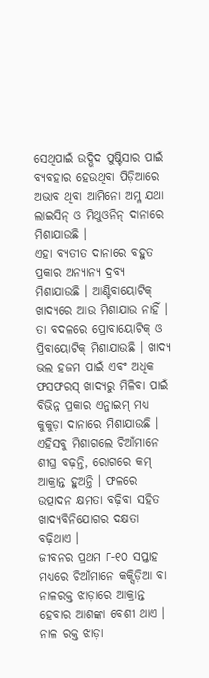ସେଥିପାଇଁ ଉଦ୍ଭିଦ ପୁଷ୍ଟିସାର ପାଇଁ ବ୍ୟବହାର ହେଉଥିବା ପିଡ଼ିଆରେ ଅଭାବ ଥିବା ଆମିନୋ ଅମ୍ଳ ଯଥା ଲାଇସିନ୍ ଓ ମିଥୁଓନିନ୍ ଦାନାରେ ମିଶାଯାଉଛି ।
ଏହା ବ୍ୟତୀତ ଦାନାରେ ବହୁତ ପ୍ରକାର ଅନ୍ୟାନ୍ୟ ଦ୍ରବ୍ୟ ମିଶାଯାଉଛି । ଆଣ୍ଟିବାୟୋଟିକ୍ ଖାଦ୍ୟରେ ଆଉ ମିଶାଯାଉ ନାହିଁ । ତା ବଦଳରେ ପ୍ରୋବାୟୋଟିକ୍ ଓ ପ୍ରିବାୟୋଟିକ୍ ମିଶାଯାଉଛି । ଖାଦ୍ୟ ଭଲ ହଜମ ପାଇଁ ଏବଂ ଅଧିକ ଫସଫରସ୍ ଖାଦ୍ୟରୁ ମିଳିବା ପାଇଁ ବିଭିନ୍ନ ପ୍ରକାର ଏନ୍ଜାଇମ୍ ମଧ୍ୟ କୁକୁଡ଼ା ଦାନାରେ ମିଶାଯାଉଛି । ଏହିସବୁ ମିଶାଗଲେ ଚିଆଁମାନେ ଶୀଘ୍ର ବଢ଼ନ୍ତି, ରୋଗରେ କମ୍ ଆକ୍ରାନ୍ତ ହୁଅନ୍ତି । ଫଳରେ ଉତ୍ପାଦନ କ୍ଷମତା ବଢ଼ିବା ସହିତ ଖାଦ୍ୟବିନିଯୋଗର ଦକ୍ଷତା ବଢ଼ିଥାଏ ।
ଜୀବନର ପ୍ରଥମ ୮-୧୦ ସପ୍ତାହ ମଧ୍ୟରେ ଚିଆଁମାନେ କକ୍ସିଡ଼ିଆ ବା ନାଳରକ୍ତ ଝାଡ଼ାରେ ଆକ୍ରାନ୍ତ ହେବାର ଆଶଙ୍କା ବେଶୀ ଥାଏ । ନାଳ ରକ୍ତ ଝାଡ଼ା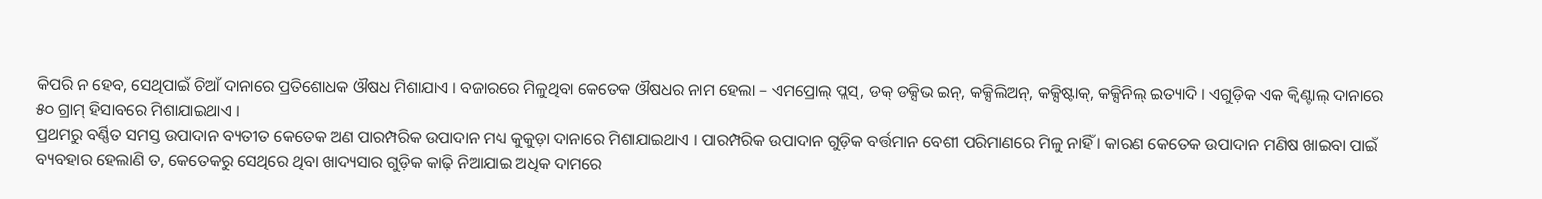କିପରି ନ ହେବ, ସେଥିପାଇଁ ଚିଆଁ ଦାନାରେ ପ୍ରତିଶୋଧକ ଔଷଧ ମିଶାଯାଏ । ବଜାରରେ ମିଳୁଥିବା କେତେକ ଔଷଧର ନାମ ହେଲା – ଏମପ୍ରୋଲ୍ ପ୍ଲସ୍, ଡକ୍ ଡକ୍ସିଭ ଇନ୍, କକ୍ସିଲିଅନ୍, କକ୍ସିଷ୍ଟାକ୍, କକ୍ସିନିଲ୍ ଇତ୍ୟାଦି । ଏଗୁଡ଼ିକ ଏକ କ୍ଵିଣ୍ଟାଲ୍ ଦାନାରେ ୫୦ ଗ୍ରାମ୍ ହିସାବରେ ମିଶାଯାଇଥାଏ ।
ପ୍ରଥମରୁ ବର୍ଣ୍ଣିତ ସମସ୍ତ ଉପାଦାନ ବ୍ୟତୀତ କେତେକ ଅଣ ପାରମ୍ପରିକ ଉପାଦାନ ମଧ୍ୟ କୁକୁଡ଼ା ଦାନାରେ ମିଶାଯାଇଥାଏ । ପାରମ୍ପରିକ ଉପାଦାନ ଗୁଡ଼ିକ ବର୍ତ୍ତମାନ ବେଶୀ ପରିମାଣରେ ମିଳୁ ନାହିଁ । କାରଣ କେତେକ ଉପାଦାନ ମଣିଷ ଖାଇବା ପାଇଁ ବ୍ୟବହାର ହେଲାଣି ତ, କେତେକରୁ ସେଥିରେ ଥିବା ଖାଦ୍ୟସାର ଗୁଡ଼ିକ କାଢ଼ି ନିଆଯାଇ ଅଧିକ ଦାମରେ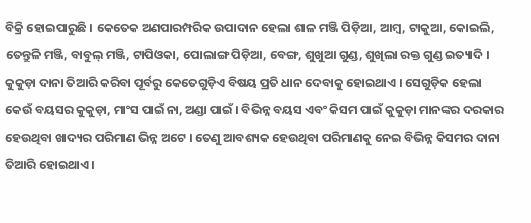ବିକ୍ରି ହୋଇପାରୁଛି । କେତେକ ଅଣପାରମ୍ପରିକ ଉପାଦାନ ହେଲା ଶାଳ ମଞ୍ଜି ପିଡ଼ିଆ, ଆମ୍ବ, ଟାକୁଆ, କୋଇଲି, ତେନ୍ତୁଳି ମଞ୍ଜି, ବାବୁଲ୍ ମଞ୍ଜି, ଟାପିଓକା, ପୋଲାଙ୍ଗ ପିଡ଼ିଆ, ବେଙ୍ଗ, ଶୁଖୁଆ ଗୁଣ୍ଡ, ଶୁଖିଲା ରକ୍ତ ଗୁଣ୍ଡ ଇତ୍ୟାଦି । କୁକୁଡ଼ା ଦାନା ତିଆରି କରିବା ପୂର୍ବରୁ କେତେଗୁଡ଼ିଏ ବିଷୟ ପ୍ରତି ଧାନ ଦେବାକୁ ହୋଇଥାଏ । ସେଗୁଡ଼ିକ ହେଲା କେଉଁ ବୟସର କୁକୁଡ଼ା, ମାଂସ ପାଇଁ ନା, ଅଣ୍ଡା ପାଇଁ । ବିଭିନ୍ନ ବୟସ ଏବଂ କିସମ ପାଇଁ କୁକୁଡ଼ା ମାନଙ୍କର ଦରକାର ହେଉଥିବା ଖାଦ୍ୟର ପରିମାଣ ଭିନ୍ନ ଅଟେ । ତେଣୁ ଆବଶ୍ୟକ ହେଉଥିବା ପରିମାଣକୁ ନେଇ ବିଭିନ୍ନ କିସମର ଦାନା ତିଆରି ହୋଇଥାଏ ।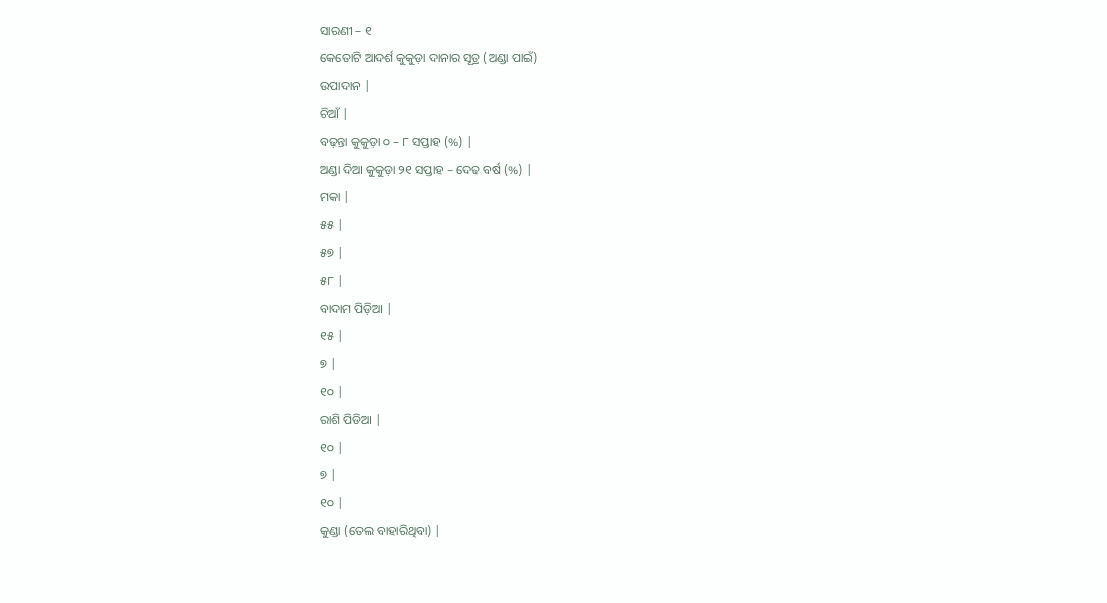ସାରଣୀ – ୧
କେତୋଟି ଆଦର୍ଶ କୁକୁଡ଼ା ଦାନାର ସୂତ୍ର (ଅଣ୍ଡା ପାଇଁ)
ଉପାଦାନ |
ଚିଆଁ |
ବଢ଼ନ୍ତା କୁକୁଡ଼ା ୦ – ୮ ସପ୍ତାହ (%) |
ଅଣ୍ଡା ଦିଆ କୁକୁଡ଼ା ୨୧ ସପ୍ତାହ – ଦେଢ ବର୍ଷ (%) |
ମକା |
୫୫ |
୫୭ |
୫୮ |
ବାଦାମ ପିଡ଼ିଆ |
୧୫ |
୭ |
୧୦ |
ରାଶି ପିଡିଆ |
୧୦ |
୭ |
୧୦ |
କୁଣ୍ଡା (ତେଲ ବାହାରିଥିବା) |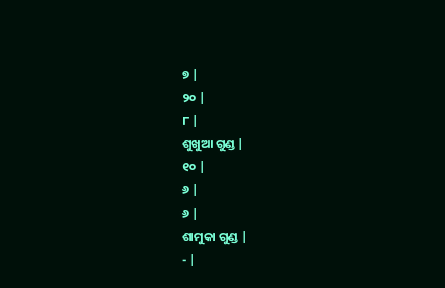୭ |
୨୦ |
୮ |
ଶୁଖୁଆ ଗୁଣ୍ଡ |
୧୦ |
୬ |
୬ |
ଶାମୁକା ଗୁଣ୍ଡ |
- |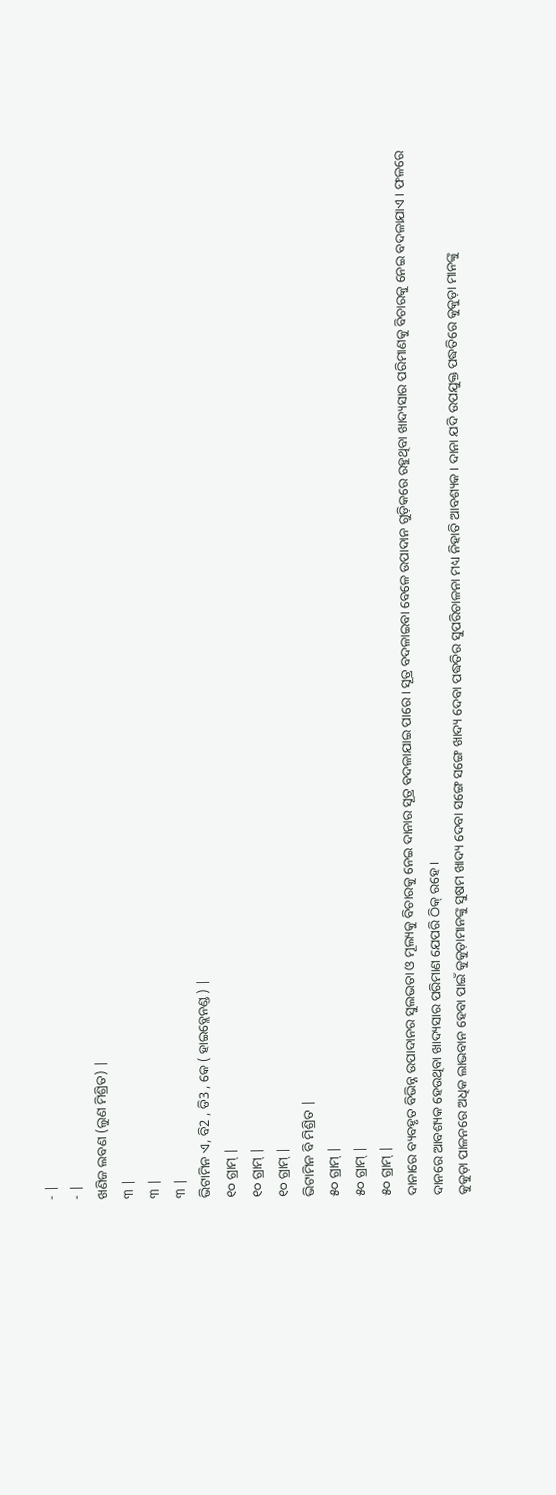- |
- |
ଖଣିଜ ଲବଣ (ଲୁଣ ମିଶ୍ରିତ) |
୩ |
୩ |
୩ |
ଭିଟାମିନ ଏ, ବି2 , ଡି3 , କେ ( ହାଇବ୍ଲେନଣ୍ଡ ) |
୧୦ ଗ୍ରାମ୍ |
୧୦ ଗ୍ରାମ୍ |
୧୦ ଗ୍ରାମ୍ |
ଭିଟାମିନ ବି ମିଶ୍ରିତ |
୫୦ ଗ୍ରାମ୍ |
୫୦ ଗ୍ରାମ୍ |
୫୦ ଗ୍ରାମ୍ |
ଦାନାରେ ବ୍ୟବହୃତ ବିଭିନ୍ନ ଉପାଦାନର ସୁଲଭତା ଓ ମୂଲ୍ୟକୁ ବିଚାରକୁ ନେଇ ଦାନାର ସୂତ୍ର ବଦଳାଯାଇ ପାରେ । ସୂତ୍ର ବଦଳାଇବା ବେଳେ ଉପାଦାନ ଗୁଡ଼ିକରେ ରହୁଥିବା ଖାଦ୍ୟସାର ପରିମାଣକୁ ବିଚାରକୁ ନେଇ ବଦଳାଯାଏ । ଫଳରେ ଦାନରେ ଆବଶ୍ୟକ ହେଉଥିବା ଖାଦ୍ୟସାର ପରିମାଣ ଯେପରି ଠିକ୍ ରହେ ।
କୁକୁଡ଼ା ପାଳନରେ ଅଧିକ ଲାଭବାନ ହେବା ପାଇଁ କୁକୁଡ଼ାମାନଙ୍କୁ ସୁଷମ ଖାଦ୍ୟ ଦେବା ସଙ୍ଗେ ସଙ୍ଗେ ଖାଦ୍ୟ ଦେବା ପଦ୍ଧତିର ସୁପରିଚାଳନା ମଧ୍ୟ ନିହାତି ଆବଶ୍ୟକ । ଦାନା ଯଦି ଉପଯୁକ୍ତ ପଦ୍ଧତିରେ କୁକୁଡ଼ା ମାନଙ୍କୁ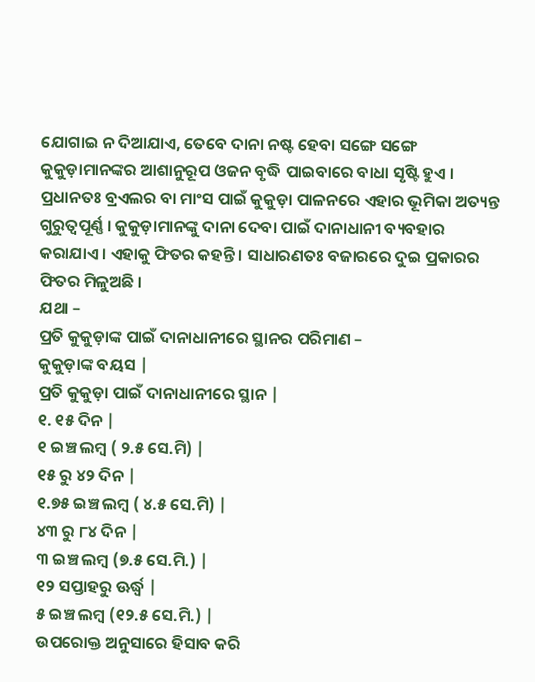ଯୋଗାଇ ନ ଦିଆଯାଏ, ତେବେ ଦାନା ନଷ୍ଟ ହେବା ସଙ୍ଗେ ସଙ୍ଗେ କୁକୁଡ଼ାମାନଙ୍କର ଆଶାନୁରୂପ ଓଜନ ବୃଦ୍ଧି ପାଇବାରେ ବାଧା ସୃଷ୍ଟି ହୁଏ । ପ୍ରଧାନତଃ ବ୍ରଏଲର ବା ମାଂସ ପାଇଁ କୁକୁଡ଼ା ପାଳନରେ ଏହାର ଭୂମିକା ଅତ୍ୟନ୍ତ ଗୁରୁତ୍ଵପୂର୍ଣ୍ଣ । କୁକୁଡ଼ାମାନଙ୍କୁ ଦାନା ଦେବା ପାଇଁ ଦାନାଧାନୀ ବ୍ୟବହାର କରାଯାଏ । ଏହାକୁ ଫିତର କହନ୍ତି । ସାଧାରଣତଃ ବଜାରରେ ଦୁଇ ପ୍ରକାରର ଫିତର ମିଳୁଅଛି ।
ଯଥା –
ପ୍ରତି କୁକୁଡ଼ାଙ୍କ ପାଇଁ ଦାନାଧାନୀରେ ସ୍ଥାନର ପରିମାଣ –
କୁକୁଡ଼ାଙ୍କ ବୟସ |
ପ୍ରତି କୁକୁଡ଼ା ପାଇଁ ଦାନାଧାନୀରେ ସ୍ଥାନ |
୧. ୧୫ ଦିନ |
୧ ଇଞ୍ଚ ଲମ୍ବ ( ୨.୫ ସେ.ମି) |
୧୫ ରୁ ୪୨ ଦିନ |
୧.୭୫ ଇଞ୍ଚ ଲମ୍ବ ( ୪.୫ ସେ.ମି) |
୪୩ ରୁ ୮୪ ଦିନ |
୩ ଇଞ୍ଚ ଲମ୍ବ (୭.୫ ସେ.ମି.) |
୧୨ ସପ୍ତାହରୁ ଊର୍ଦ୍ଧ୍ଵ |
୫ ଇଞ୍ଚ ଲମ୍ବ (୧୨.୫ ସେ.ମି.) |
ଉପରୋକ୍ତ ଅନୁସାରେ ହିସାବ କରି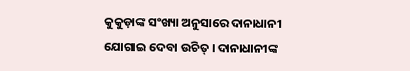କୁକୁଡ଼ାଙ୍କ ସଂଖ୍ୟା ଅନୁସାରେ ଦାନାଧାନୀ ଯୋଗାଇ ଦେବା ଉଚିତ୍ । ଦାନାଧାନୀଙ୍କ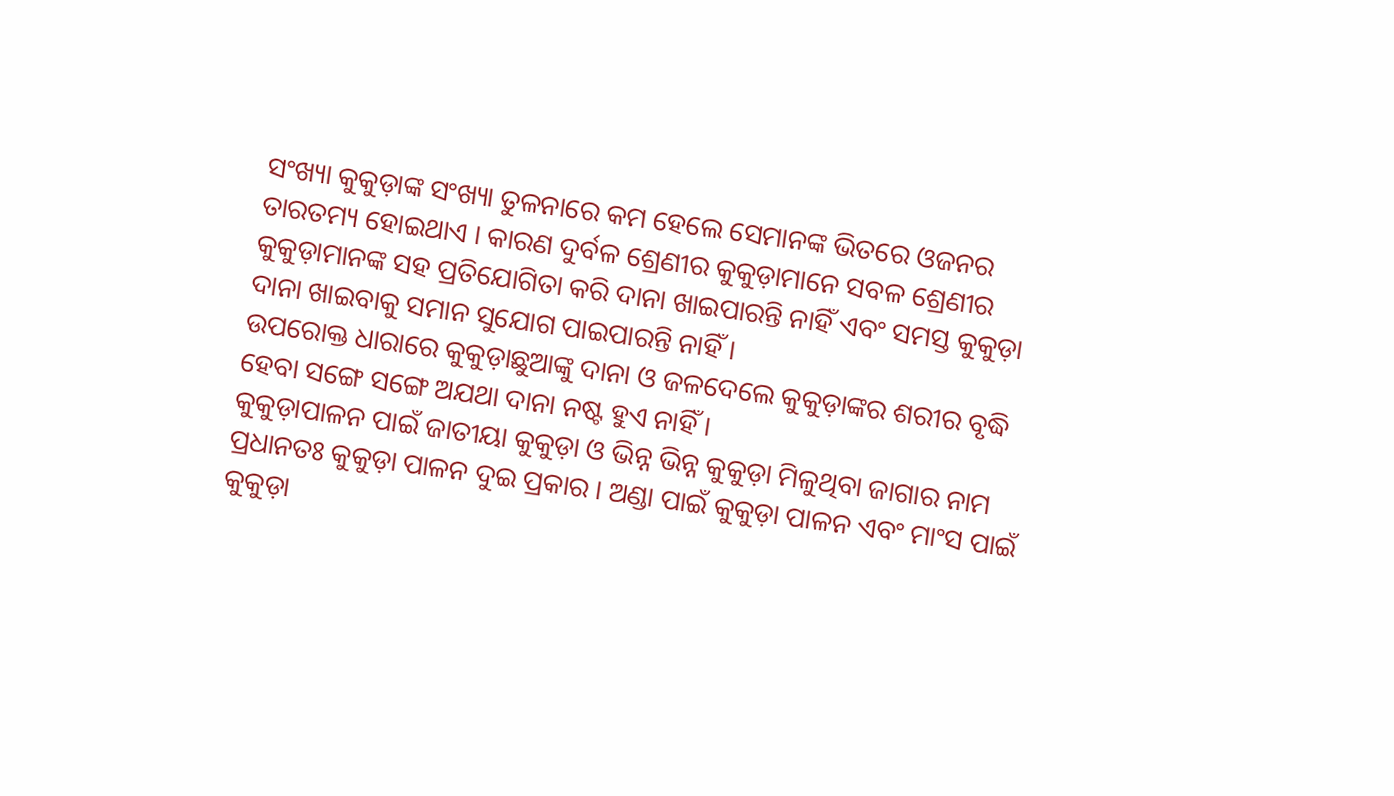ସଂଖ୍ୟା କୁକୁଡ଼ାଙ୍କ ସଂଖ୍ୟା ତୁଳନାରେ କମ ହେଲେ ସେମାନଙ୍କ ଭିତରେ ଓଜନର ତାରତମ୍ୟ ହୋଇଥାଏ । କାରଣ ଦୁର୍ବଳ ଶ୍ରେଣୀର କୁକୁଡ଼ାମାନେ ସବଳ ଶ୍ରେଣୀର କୁକୁଡ଼ାମାନଙ୍କ ସହ ପ୍ରତିଯୋଗିତା କରି ଦାନା ଖାଇପାରନ୍ତି ନାହିଁ ଏବଂ ସମସ୍ତ କୁକୁଡ଼ା ଦାନା ଖାଇବାକୁ ସମାନ ସୁଯୋଗ ପାଇପାରନ୍ତି ନାହିଁ ।
ଉପରୋକ୍ତ ଧାରାରେ କୁକୁଡ଼ାଛୁଆଙ୍କୁ ଦାନା ଓ ଜଳଦେଲେ କୁକୁଡ଼ାଙ୍କର ଶରୀର ବୃଦ୍ଧି ହେବା ସଙ୍ଗେ ସଙ୍ଗେ ଅଯଥା ଦାନା ନଷ୍ଟ ହୁଏ ନାହିଁ ।
କୁକୁଡ଼ାପାଳନ ପାଇଁ ଜାତୀୟା କୁକୁଡ଼ା ଓ ଭିନ୍ନ ଭିନ୍ନ କୁକୁଡ଼ା ମିଳୁଥିବା ଜାଗାର ନାମ
ପ୍ରଧାନତଃ କୁକୁଡ଼ା ପାଳନ ଦୁଇ ପ୍ରକାର । ଅଣ୍ଡା ପାଇଁ କୁକୁଡ଼ା ପାଳନ ଏବଂ ମାଂସ ପାଇଁ କୁକୁଡ଼ା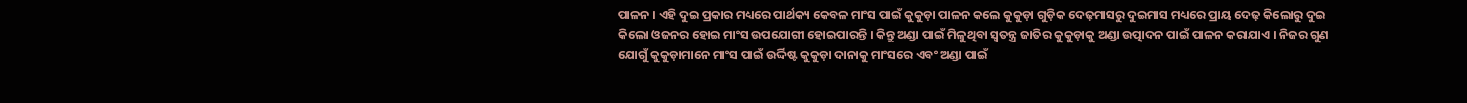ପାଳନ । ଏହି ଦୁଇ ପ୍ରକାର ମଧ୍ୟରେ ପାର୍ଥକ୍ୟ କେବଳ ମାଂସ ପାଇଁ କୁକୁଡ଼ା ପାଳନ କଲେ କୁକୁଡ଼ା ଗୁଡ଼ିକ ଦେଢ଼ମାସରୁ ଦୁଇମାସ ମଧ୍ୟରେ ପ୍ରାୟ ଦେଢ଼ କିଲୋରୁ ଦୁଇ କିଲୋ ଓଜନର ହୋଇ ମାଂସ ଉପଯୋଗୀ ହୋଇପାରନ୍ତି । କିନ୍ତୁ ଅଣ୍ଡା ପାଇଁ ମିଳୁଥିବା ସ୍ଵତନ୍ତ୍ର ଜାତିର କୁକୁଡ଼ାକୁ ଅଣ୍ଡା ଉତ୍ପାଦନ ପାଇଁ ପାଳନ କରାଯାଏ । ନିଜର ଗୁଣ ଯୋଗୁଁ କୁକୁଡ଼ାମାନେ ମାଂସ ପାଇଁ ଉର୍ଦ୍ଦିଷ୍ଟ କୁକୁଡ଼ା ଦାନାକୁ ମାଂସରେ ଏବଂ ଅଣ୍ଡା ପାଇଁ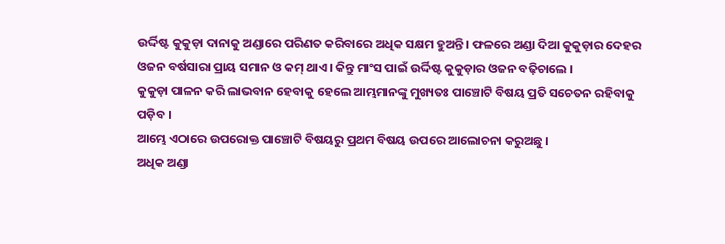ଉର୍ଦ୍ଦିଷ୍ଟ କୁକୁଡ଼ା ଦାନାକୁ ଅଣ୍ଡାରେ ପରିଣତ କରିବାରେ ଅଧିକ ସକ୍ଷମ ହୁଅନ୍ତି । ଫଳରେ ଅଣ୍ଡା ଦିଆ କୁକୁଡ଼ାର ଦେହର ଓଜନ ବର୍ଷସାରା ପ୍ରାୟ ସମାନ ଓ କମ୍ ଥାଏ । କିନ୍ତୁ ମାଂସ ପାଇଁ ଉର୍ଦ୍ଦିଷ୍ଟ କୁକୁଡ଼ାର ଓଜନ ବଢ଼ିଚାଲେ ।
କୁକୁଡ଼ା ପାଳନ କରି ଲାଭବାନ ହେବାକୁ ହେଲେ ଆମ୍ଭମାନଙ୍କୁ ମୁଖ୍ୟତଃ ପାଞ୍ଚୋଟି ବିଷୟ ପ୍ରତି ସଚେତନ ରହିବାକୁ ପଡ଼ିବ ।
ଆମ୍ଭେ ଏଠାରେ ଉପରୋକ୍ତ ପାଞ୍ଚୋଟି ବିଷୟରୁ ପ୍ରଥମ ବିଷୟ ଉପରେ ଆଲୋଚନା କରୁଅଛୁ ।
ଅଧିକ ଅଣ୍ଡା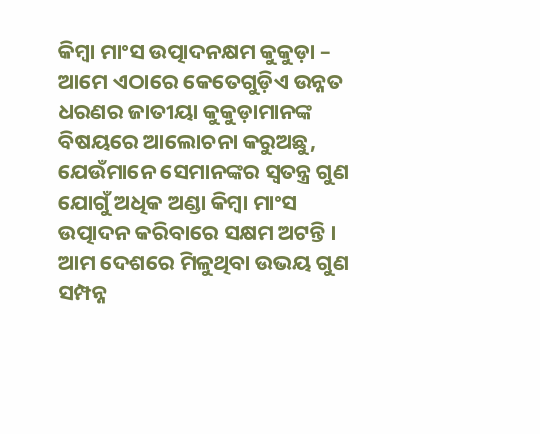କିମ୍ବା ମାଂସ ଉତ୍ପାଦନକ୍ଷମ କୁକୁଡ଼ା –
ଆମେ ଏଠାରେ କେତେଗୁଡ଼ିଏ ଉନ୍ନତ ଧରଣର ଜାତୀୟା କୁକୁଡ଼ାମାନଙ୍କ ବିଷୟରେ ଆଲୋଚନା କରୁଅଛୁ, ଯେଉଁମାନେ ସେମାନଙ୍କର ସ୍ଵତନ୍ତ୍ର ଗୁଣ ଯୋଗୁଁ ଅଧିକ ଅଣ୍ଡା କିମ୍ବା ମାଂସ ଉତ୍ପାଦନ କରିବାରେ ସକ୍ଷମ ଅଟନ୍ତି ।
ଆମ ଦେଶରେ ମିଳୁଥିବା ଉଭୟ ଗୁଣ ସମ୍ପନ୍ନ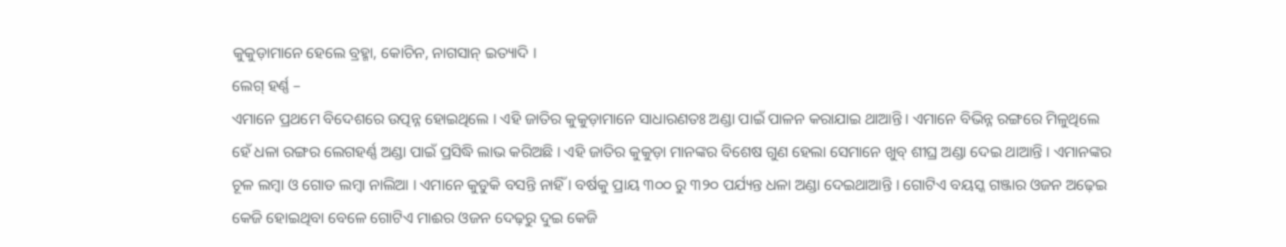କୁକୁଡ଼ାମାନେ ହେଲେ ବ୍ରହ୍ମା, କୋଚିନ, ନାଗସାନ୍ ଇତ୍ୟାଦି ।
ଲେଗ୍ ହର୍ଣ୍ଣ –
ଏମାନେ ପ୍ରଥମେ ବିଦେଶରେ ଉତ୍ପନ୍ନ ହୋଇଥିଲେ । ଏହି ଜାତିର କୁକୁଡ଼ାମାନେ ସାଧାରଣତଃ ଅଣ୍ଡା ପାଇଁ ପାଳନ କରାଯାଇ ଥାଆନ୍ତି । ଏମାନେ ବିଭିନ୍ନ ରଙ୍ଗରେ ମିଳୁଥିଲେ ହେଁ ଧଳା ରଙ୍ଗର ଲେଗହର୍ଣ୍ଣ ଅଣ୍ଡା ପାଇଁ ପ୍ରସିଦ୍ଧି ଲାଭ କରିଅଛି । ଏହି ଜାତିର କୁକୁଡ଼ା ମାନଙ୍କର ବିଶେଷ ଗୁଣ ହେଲା ସେମାନେ ଖୁବ୍ ଶୀଘ୍ର ଅଣ୍ଡା ଦେଇ ଥାଆନ୍ତି । ଏମାନଙ୍କର ଚୂଳ ଲମ୍ବା ଓ ଗୋଡ ଲମ୍ବା ନାଲିଆ । ଏମାନେ କୁଡୁକି ବସନ୍ତି ନାହିଁ । ବର୍ଷକୁ ପ୍ରାୟ ୩୦୦ ରୁ ୩୨୦ ପର୍ଯ୍ୟନ୍ତ ଧଳା ଅଣ୍ଡା ଦେଇଥାଆନ୍ତି । ଗୋଟିଏ ବୟସ୍କ ଗଞ୍ଜାର ଓଜନ ଅଢ଼େଇ କେଜି ହୋଇଥିବା ବେଳେ ଗୋଟିଏ ମାଈର ଓଜନ ଦେଢ଼ରୁ ଦୁଇ କେଜି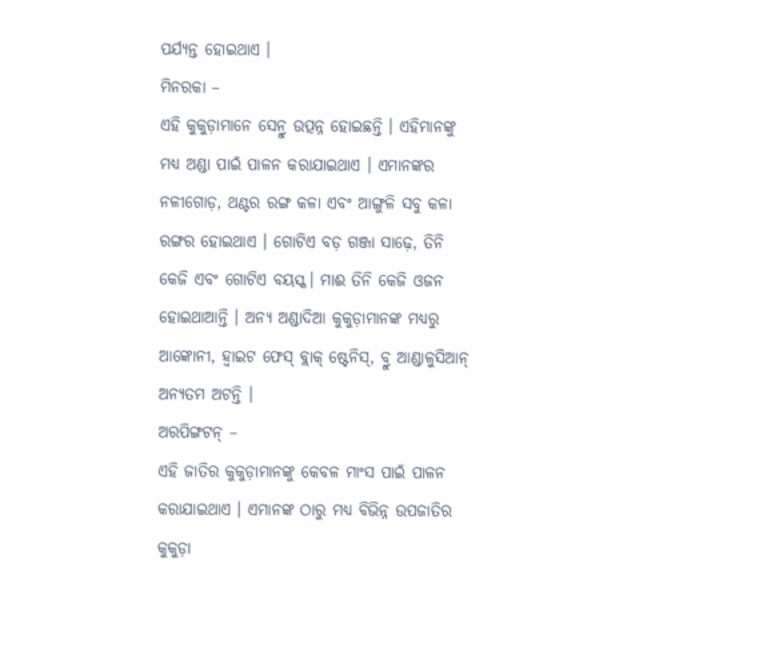ପର୍ଯ୍ୟନ୍ତ ହୋଇଥାଏ ।
ମିନରକା –
ଏହି କୁକୁଡ଼ାମାନେ ସେନ୍ରୁ ଉତ୍ପନ୍ନ ହୋଇଛନ୍ତି । ଏହିମାନଙ୍କୁ ମଧ୍ୟ ଅଣ୍ଡା ପାଇଁ ପାଳନ କରାଯାଇଥାଏ । ଏମାନଙ୍କର ନଳୀଗୋଡ଼, ଥଣ୍ଟର ରଙ୍ଗ କଳା ଏବଂ ଆଙ୍ଗୁଳି ସବୁ କଳା ରଙ୍ଗର ହୋଇଥାଏ । ଗୋଟିଏ ବଡ଼ ଗଞ୍ଜା ସାଢ଼େ, ତିନି କେଜି ଏବଂ ଗୋଟିଏ ବୟସ୍କ। ମାଈ ତିନି କେଜି ଓଜନ ହୋଇଥାଆନ୍ତି । ଅନ୍ୟ ଅଣ୍ଡାଦିଆ କୁକୁଡ଼ାମାନଙ୍କ ମଧ୍ୟରୁ ଆଙ୍କୋନୀ, ହ୍ଵାଇଟ ଫେସ୍ ବ୍ଲାକ୍ ଷ୍ଟେନିସ୍, ବ୍ରୁ ଆଣ୍ଡାଳୁସିଆନ୍ ଅନ୍ୟତମ ଅଟନ୍ତି ।
ଅରପିଙ୍ଗଟନ୍ –
ଏହି ଜାତିର କୁକୁଡ଼ାମାନଙ୍କୁ କେବଳ ମାଂସ ପାଇଁ ପାଳନ କରାଯାଇଥାଏ । ଏମାନଙ୍କ ଠାରୁ ମଧ୍ୟ ବିଭିନ୍ନ ଉପଜାତିର କୁକୁଡ଼ା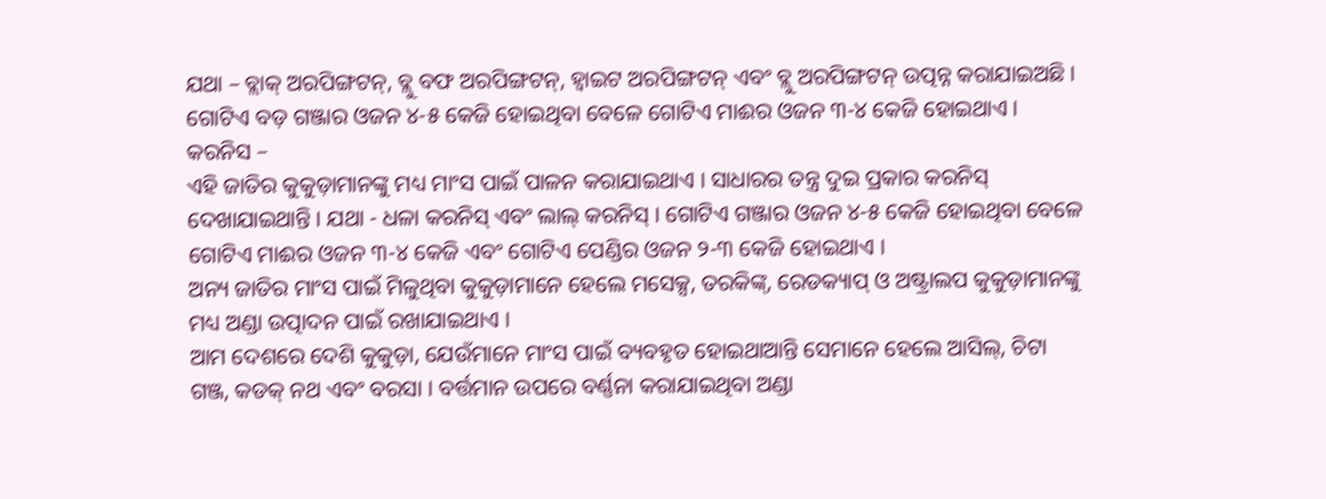ଯଥା – ବ୍ଲାକ୍ ଅରପିଙ୍ଗଟନ୍, ବ୍ଲୁ ବଫ ଅରପିଙ୍ଗଟନ୍, ହ୍ଵାଇଟ ଅରପିଙ୍ଗଟନ୍ ଏବଂ ବ୍ଲୁ ଅରପିଙ୍ଗଟନ୍ ଉତ୍ପନ୍ନ କରାଯାଇଅଛି । ଗୋଟିଏ ବଡ଼ ଗଞ୍ଜାର ଓଜନ ୪-୫ କେଜି ହୋଇଥିବା ବେଳେ ଗୋଟିଏ ମାଈର ଓଜନ ୩-୪ କେଜି ହୋଇଥାଏ ।
କରନିସ –
ଏହି ଜାତିର କୁକୁଡ଼ାମାନଙ୍କୁ ମଧ୍ୟ ମାଂସ ପାଇଁ ପାଳନ କରାଯାଇଥାଏ । ସାଧାରର ତନ୍ତ୍ର ଦୁଇ ପ୍ରକାର କରନିସ୍ ଦେଖାଯାଇଥାନ୍ତି । ଯଥା - ଧଳା କରନିସ୍ ଏବଂ ଲାଲ୍ କରନିସ୍ । ଗୋଟିଏ ଗଞ୍ଜାର ଓଜନ ୪-୫ କେଜି ହୋଇଥିବା ବେଳେ ଗୋଟିଏ ମାଈର ଓଜନ ୩-୪ କେଜି ଏବଂ ଗୋଟିଏ ପେଣ୍ଡିର ଓଜନ ୨-୩ କେଜି ହୋଇଥାଏ ।
ଅନ୍ୟ ଜାତିର ମାଂସ ପାଇଁ ମିଳୁଥିବା କୁକୁଡ଼ାମାନେ ହେଲେ ମସେକ୍ସ, ତରକିଙ୍କ୍, ରେଡକ୍ୟାପ୍ ଓ ଅଷ୍ଟ୍ରାଲପ କୁକୁଡ଼ାମାନଙ୍କୁ ମଧ୍ୟ ଅଣ୍ଡା ଉତ୍ପାଦନ ପାଇଁ ରଖାଯାଇଥାଏ ।
ଆମ ଦେଶରେ ଦେଶି କୁକୁଡ଼ା, ଯେଉଁମାନେ ମାଂସ ପାଇଁ ବ୍ୟବହୃତ ହୋଇଥାଆନ୍ତି ସେମାନେ ହେଲେ ଆସିଲ୍, ଚିଟା ଗଞ୍ଜ, କଡକ୍ ନଥ ଏବଂ ବରସା । ବର୍ତ୍ତମାନ ଉପରେ ବର୍ଣ୍ଣନା କରାଯାଇଥିବା ଅଣ୍ଡା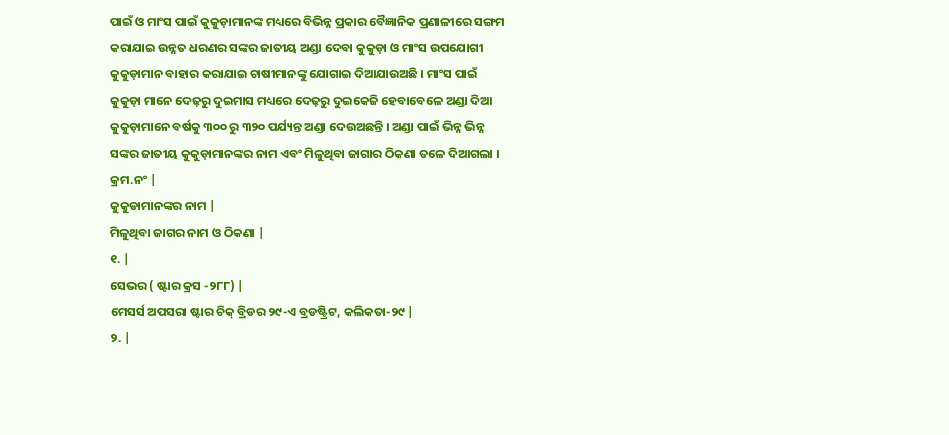ପାଇଁ ଓ ମାଂସ ପାଇଁ କୁକୁଡ଼ାମାନଙ୍କ ମଧ୍ୟରେ ବିଭିନ୍ନ ପ୍ରକାର ବୈଜ୍ଞାନିକ ପ୍ରଣାଳୀରେ ସଙ୍ଗମ କରାଯାଇ ଉନ୍ନତ ଧରଣର ସଙ୍କର ଜାତୀୟ ଅଣ୍ଡା ଦେବା କୁକୁଡ଼ା ଓ ମାଂସ ଉପଯୋଗୀ କୁକୁଡ଼ାମାନ ବାହାର କରାଯାଇ ଚାଷୀମାନଙ୍କୁ ଯୋଗାଇ ଦିଆଯାଉଅଛି । ମାଂସ ପାଇଁ କୁକୁଡ଼ା ମାନେ ଦେଢ଼ରୁ ଦୁଇମାସ ମଧ୍ୟରେ ଦେଢ଼ରୁ ଦୁଇକେଜି ହେବାବେଳେ ଅଣ୍ଡା ଦିଆ କୁକୁଡ଼ାମାନେ ବର୍ଷକୁ ୩୦୦ ରୁ ୩୨୦ ପର୍ଯ୍ୟନ୍ତ ଅଣ୍ଡା ଦେଉଅଛନ୍ତି । ଅଣ୍ଡା ପାଇଁ ଭିନ୍ନ ଭିନ୍ନ ସଙ୍କର ଜାତୀୟ କୁକୁଡ଼ାମାନଙ୍କର ନାମ ଏବଂ ମିଳୁଥିବା ଜାଗାର ଠିକଣା ତଳେ ଦିଆଗଲା ।
କ୍ରମ.ନଂ |
କୁକୁଡାମାନଙ୍କର ନାମ |
ମିଳୁଥିବା ଜାଗର ନାମ ଓ ଠିକଣା |
୧. |
ସେଭର ( ଷ୍ଟାର କ୍ରସ -୨୮୮) |
ମେସର୍ସ ଅପସରା ଷ୍ଟାର ଚିକ୍ ବ୍ରିଡର ୨୯-ଏ ବ୍ରଡଷ୍ଟ୍ରିଟ, କଲିକତା-୨୯ |
୨. |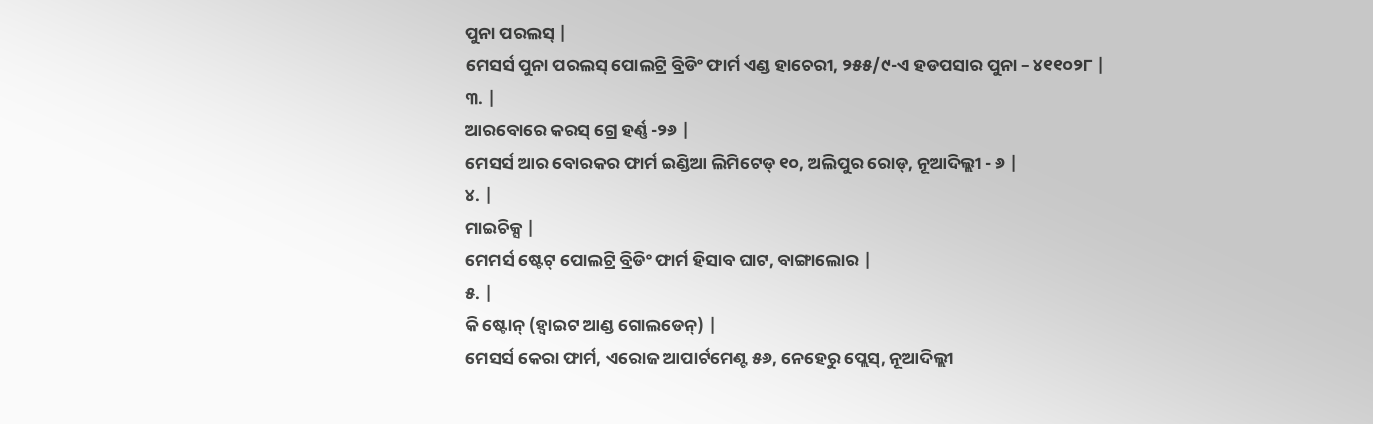ପୁନା ପରଲସ୍ |
ମେସର୍ସ ପୁନା ପରଲସ୍ ପୋଲଟ୍ରି ବ୍ରିଡିଂ ଫାର୍ମ ଏଣ୍ଡ ହାଚେରୀ, ୨୫୫/୯-ଏ ହଡପସାର ପୁନା – ୪୧୧୦୨୮ |
୩. |
ଆରବୋରେ କରସ୍ ଗ୍ରେ ହର୍ଣ୍ଣ -୨୬ |
ମେସର୍ସ ଆର ବୋରକର ଫାର୍ମ ଇଣ୍ଡିଆ ଲିମିଟେଡ୍ ୧୦, ଅଲିପୁର ରୋଡ୍, ନୂଆଦିଲ୍ଲୀ - ୬ |
୪. |
ମାଇଚିକ୍ସ |
ମେମର୍ସ ଷ୍ଟେଟ୍ ପୋଲଟ୍ରି ବ୍ରିଡିଂ ଫାର୍ମ ହିସାବ ଘାଟ, ବାଙ୍ଗାଲୋର |
୫. |
କି ଷ୍ଟୋନ୍ (ହ୍ଵାଇଟ ଆଣ୍ଡ ଗୋଲଡେନ୍) |
ମେସର୍ସ କେରା ଫାର୍ମ, ଏରୋଜ ଆପାର୍ଟମେଣ୍ଟ ୫୬, ନେହେରୁ ପ୍ଲେସ୍, ନୂଆଦିଲ୍ଲୀ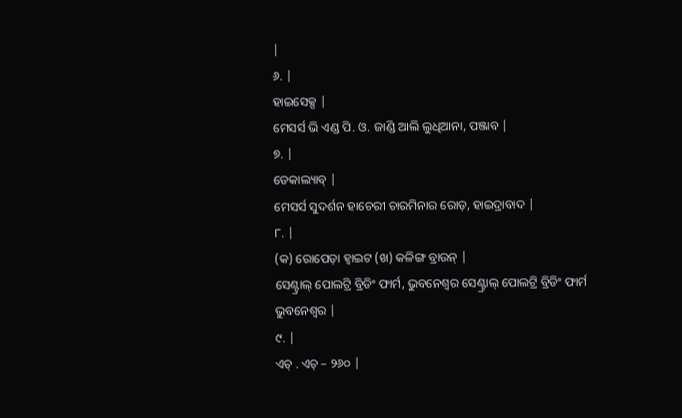|
୬. |
ହାଇସେକ୍ସ |
ମେସର୍ସ ଭି ଏଣ୍ଡ ପି. ଓ. ଜାଣ୍ଡି ଆଲି ଲୁଧିଆନା, ପଞ୍ଜାବ |
୭. |
ଡେକାଲ୍ୟାବ୍ |
ମେସର୍ସ ସୁଦର୍ଶନ ହାଚେରୀ ଚାରମିନାର ରୋଡ଼, ହାଇଦ୍ରାବାଦ |
୮. |
(କ) ରୋପେଡ଼ା ହ୍ଵାଇଟ (ଖ) କଳିଙ୍ଗ ବ୍ରାଉନ୍ |
ସେଣ୍ଟ୍ରାଲ୍ ପୋଲଟ୍ରି ବ୍ରିଡିଂ ଫାର୍ମ, ଭୁବନେଶ୍ଵର ସେଣ୍ଟ୍ରାଲ୍ ପୋଲଟ୍ରି ବ୍ରିଡିଂ ଫାର୍ମ ଭୁବନେଶ୍ଵର |
୯. |
ଏଚ୍ . ଏଚ୍ – ୨୬୦ |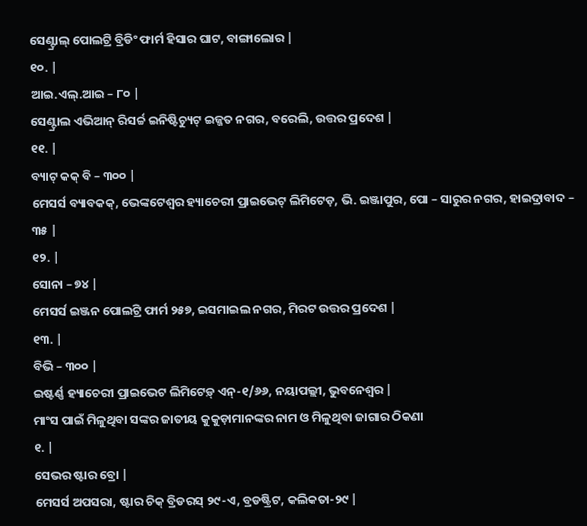ସେଣ୍ଟ୍ରାଲ୍ ପୋଲଟ୍ରି ବ୍ରିଡିଂ ଫାର୍ମ ହିସାର ଘାଟ, ବାଙ୍ଗାଲୋର |
୧୦. |
ଆଇ.ଏଲ୍.ଆଇ – ୮୦ |
ସେଣ୍ଟ୍ରାଲ ଏଭିଆନ୍ ରିସର୍ଚ୍ଚ ଇନିଷ୍ଟିଚ୍ୟୁଟ୍ ଇଜ୍ଜତ ନଗର, ବରେଲି, ଉତ୍ତର ପ୍ରଦେଶ |
୧୧. |
ବ୍ୟାଟ୍ କକ୍ ବି – ୩୦୦ |
ମେସର୍ସ ବ୍ୟାବକକ୍, ଭେଙ୍କଟେଶ୍ଵର ହ୍ୟାଚେରୀ ପ୍ରାଇଭେଟ୍ ଲିମିଟେଡ଼, ଭି. ଇଞ୍ଜାପୁର, ପୋ – ସାରୁର ନଗର, ହାଇଦ୍ରାବାଦ – ୩୫ |
୧୨. |
ସୋନା – ୭୪ |
ମେସର୍ସ ଇଞ୍ଜନ ପୋଲଟ୍ରି ଫାର୍ମ ୨୫୭, ଇସମାଇଲ ନଗର, ମିରଟ ଉତ୍ତର ପ୍ରଦେଶ |
୧୩. |
ବିଭି – ୩୦୦ |
ଇଷ୍ଟର୍ଣ୍ଣ ହ୍ୟାଚେରୀ ପ୍ରାଇଭେଟ ଲିମିଟେଡ଼୍ ଏନ୍-୧/୬୬, ନୟାପଲ୍ଲୀ, ଭୁବନେଶ୍ଵର |
ମାଂସ ପାଇଁ ମିଳୁଥିବା ସଙ୍କର ଜାତୀୟ କୁକୁଡ଼ାମାନଙ୍କର ନାମ ଓ ମିଳୁଥିବା ଜାଗାର ଠିକଣା
୧. |
ସେଭର ଷ୍ଟାର ବ୍ରୋ |
ମେସର୍ସ ଅପସରା, ଷ୍ଟାର ଚିକ୍ ବ୍ରିଡରସ୍ ୨୯-ଏ, ବ୍ରଡଷ୍ଟ୍ରିଟ, କଲିକତା-୨୯ |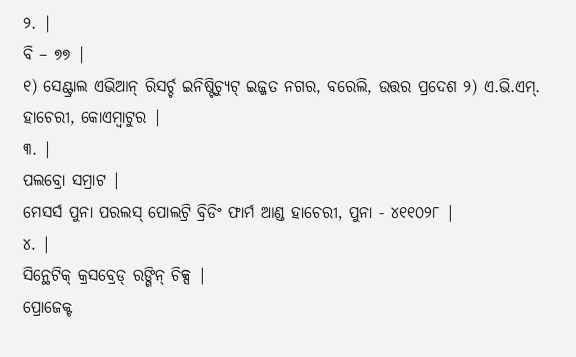୨. |
ବି – ୭୭ |
୧) ସେଣ୍ଟ୍ରାଲ ଏଭିଆନ୍ ରିସର୍ଚ୍ଚ ଇନିଷ୍ଟିଚ୍ୟୁଟ୍ ଇଜ୍ଜତ ନଗର, ବରେଲି, ଉତ୍ତର ପ୍ରଦେଶ ୨) ଏ.ଭି.ଏମ୍. ହାଚେରୀ, କୋଏମ୍ବାଟୁର |
୩. |
ପଲବ୍ରୋ ସମ୍ରାଟ |
ମେସର୍ସ ପୁନା ପରଲସ୍ ପୋଲଟ୍ରି ବ୍ରିଡିଂ ଫାର୍ମ ଆଣ୍ଡ ହାଚେରୀ, ପୁନା - ୪୧୧୦୨୮ |
୪. |
ସିନ୍ଥେଟିକ୍ କ୍ରସବ୍ରେଡ୍ ରଙ୍ଗିନ୍ ଚିକ୍ସ |
ପ୍ରୋଜେକ୍ଟ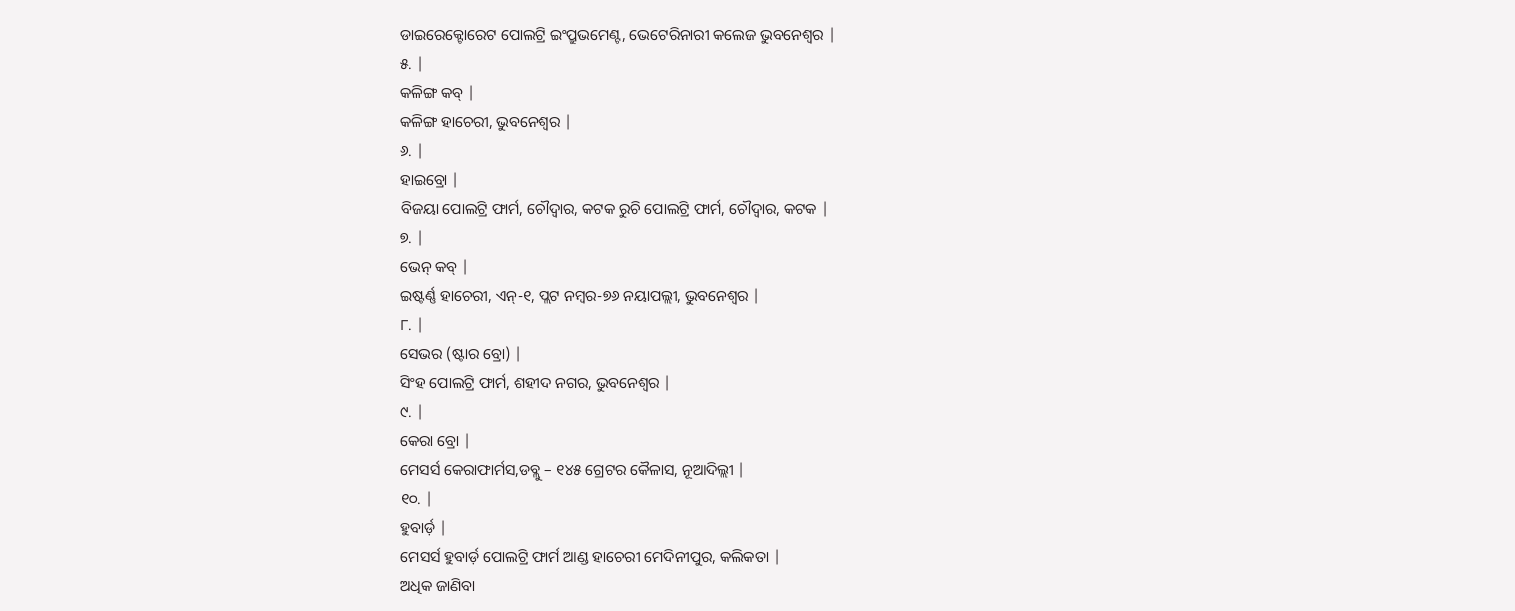ଡାଇରେକ୍ଟୋରେଟ ପୋଲଟ୍ରି ଇଂପ୍ରୁଭମେଣ୍ଟ, ଭେଟେରିନାରୀ କଲେଜ ଭୁବନେଶ୍ଵର |
୫. |
କଳିଙ୍ଗ କବ୍ |
କଳିଙ୍ଗ ହାଚେରୀ, ଭୁବନେଶ୍ଵର |
୬. |
ହାଇବ୍ରୋ |
ବିଜୟା ପୋଲଟ୍ରି ଫାର୍ମ, ଚୌଦ୍ଵାର, କଟକ ରୁଚି ପୋଲଟ୍ରି ଫାର୍ମ, ଚୌଦ୍ଵାର, କଟକ |
୭. |
ଭେନ୍ କବ୍ |
ଇଷ୍ଟର୍ଣ୍ଣ ହାଚେରୀ, ଏନ୍-୧, ପ୍ଲଟ ନମ୍ବର-୭୬ ନୟାପଲ୍ଲୀ, ଭୁବନେଶ୍ଵର |
୮. |
ସେଭର (ଷ୍ଟାର ବ୍ରୋ) |
ସିଂହ ପୋଲଟ୍ରି ଫାର୍ମ, ଶହୀଦ ନଗର, ଭୁବନେଶ୍ଵର |
୯. |
କେରା ବ୍ରୋ |
ମେସର୍ସ କେରାଫାର୍ମସ,ଡବ୍ଲୁ – ୧୪୫ ଗ୍ରେଟର କୈଳାସ, ନୂଆଦିଲ୍ଲୀ |
୧୦. |
ହୁବାର୍ଡ଼ |
ମେସର୍ସ ହୁବାର୍ଡ଼ ପୋଲଟ୍ରି ଫାର୍ମ ଆଣ୍ଡ ହାଚେରୀ ମେଦିନୀପୁର, କଲିକତା |
ଅଧିକ ଜାଣିବା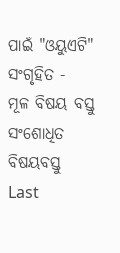ପାଇଁ "ଓୟୁଏଟି"
ସଂଗୃହିତ -
ମୂଳ ବିଷୟ ବସ୍ତୁ
ସଂଶୋଧିତ ବିଷୟବସ୍ତୁ
Last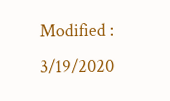Modified : 3/19/2020